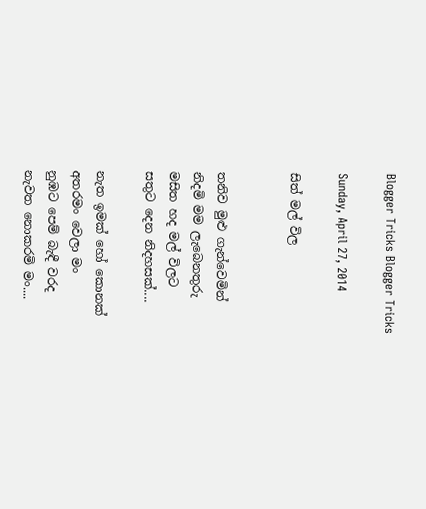Blogger Tricks Blogger Tricks

Sunday, April 27, 2014

සිත් මල් විල


තනිව මුළු ගැන්වෙමින්
නිදමි මම ලැබෙනතුරු
මසිත හද මල් විලට
සතුට දෙන නිදහසක්....

නැත ඉමක් හෝ කොනක්
අතරමං වෙලා මං
නුඹට පෙම් බැඳී වරද
නැවත නොකරමි මං....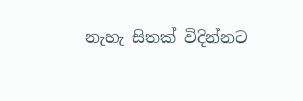නැහැ සිතක් විදින්නට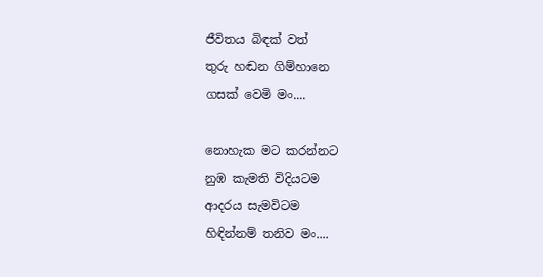ජීවිතය බිඳක් වත්
තුරු හඬන ගිම්හානෙ
ගසක් වෙමි මං....

නොහැක මට කරන්නට
නුඹ කැමති විදියටම
ආදරය සැමවිටම
හිඳින්නම් තනිව මං....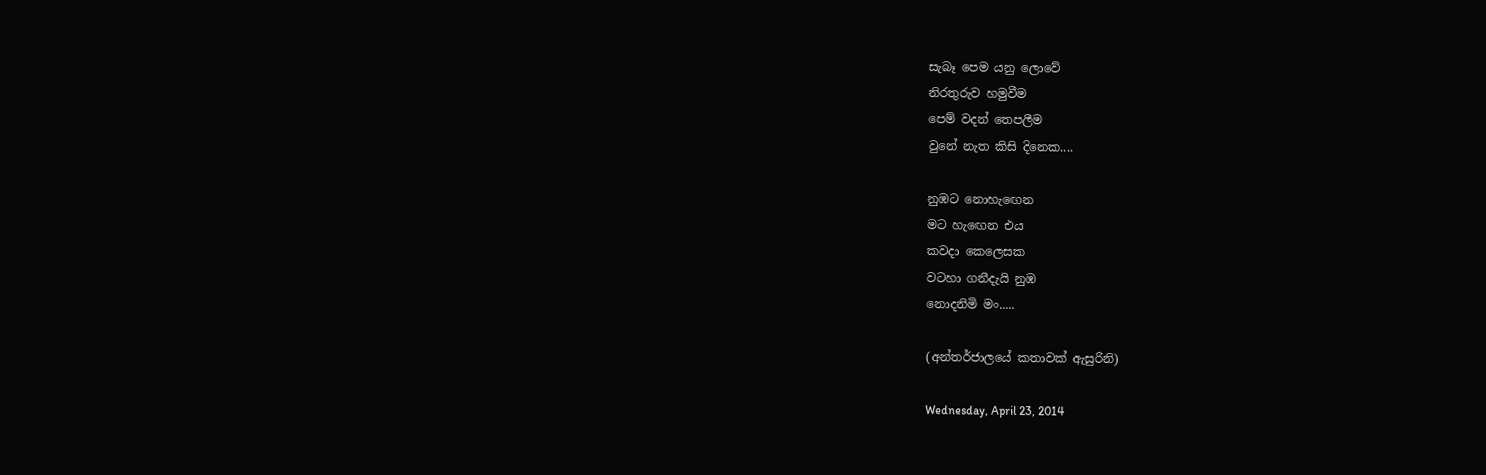සැබෑ පෙම යනු ලොවේ
නිරතුරුව හමුවීම
පෙම් වදන් තෙපලීම
වුනේ නැත කිසි දිනෙක....

නුඹට නොහැඟෙන
මට හැඟෙන එය
කවදා කෙලෙසක
වටහා ගනීදැයි නුඹ
නොදනිමි මං.....

(අන්තර්ජාලයේ කතාවක් ඇසුරිනි)

Wednesday, April 23, 2014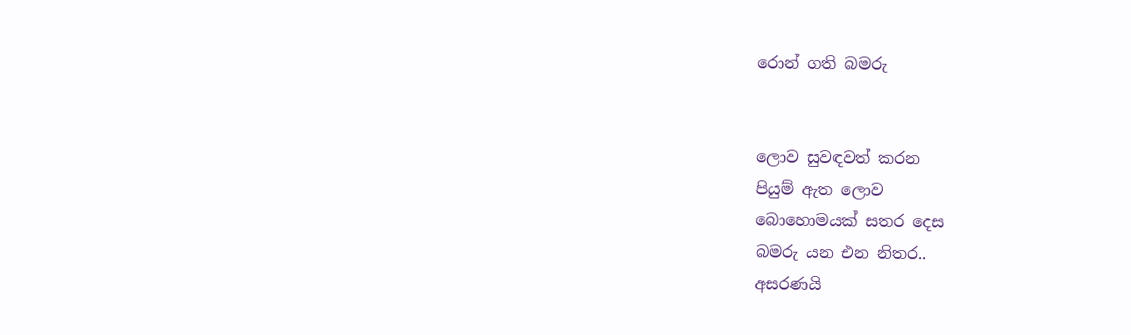රොන් ගති බමරු


ලොව සුවඳවත් කරන
පියුම් ඇත ලොව
බොහොමයක් සතර දෙස
බමරු යන එන නිතර..
අසරණයි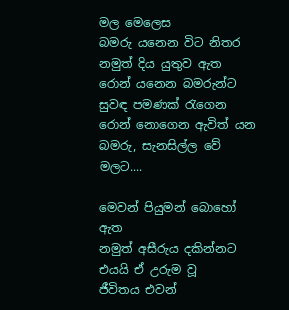මල මෙලෙස
බමරු යනෙන විට නිතර
නමුත් දිය යුතුව ඇත
රොන් යනෙන බමරුන්ට
සුවඳ පමණක් රැගෙන
රොන් නොගෙන ඇවිත් යන
බමරු, සැනසිල්ල වේ මලට....

මෙවන් පියුමන් බොහෝ ඇත
නමුත් අසීරුය දකින්නට
එයයි ඒ උරුම වූ
ජීවිතය එවන්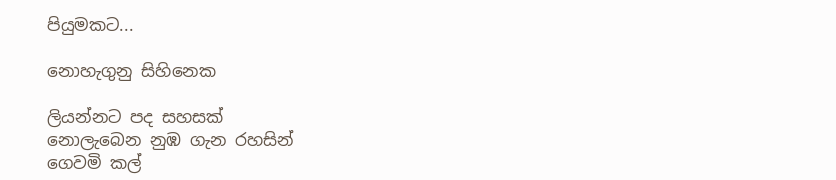පියුමකට...

නොහැගුනු සිහිනෙක

ලියන්නට පද සහසක්
නොලැබෙන නුඹ ගැන රහසින්
ගෙවමි කල්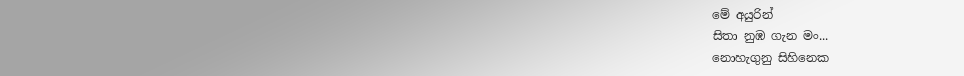මේ අයුරින්
සිතා නුඹ ගැන මං...
නොහැගුනු සිහිනෙක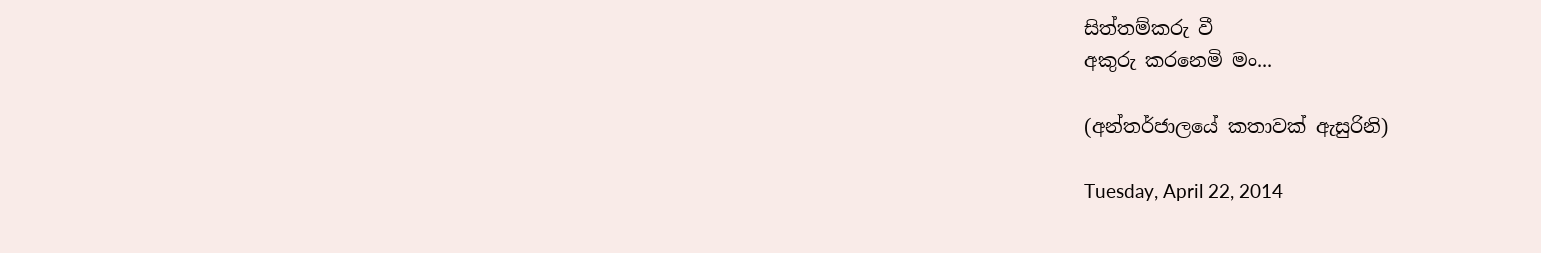සිත්තම්කරු වී
අකුරු කරනෙමි මං...

(අන්තර්ජාලයේ කතාවක් ඇසුරිනි)

Tuesday, April 22, 2014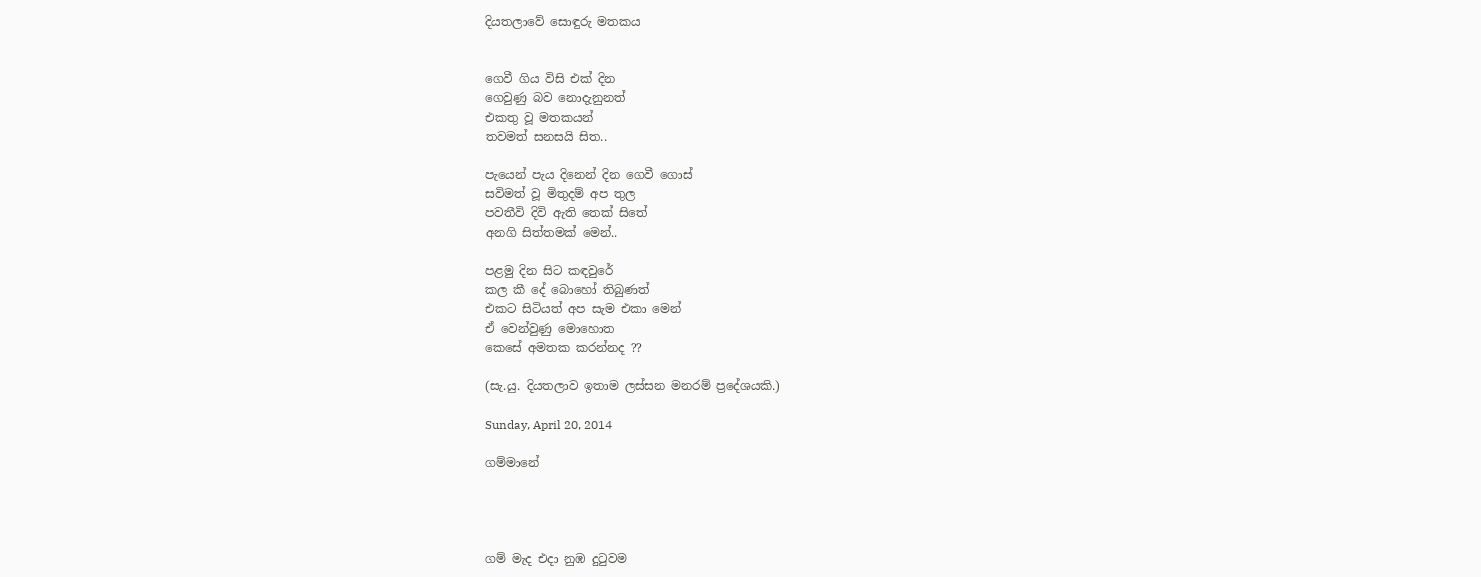දියතලාවේ සොඳුරු මතකය


ගෙවී ගිය විසි එක් දින
ගෙවුණු බව නොදැනුනත්
එකතු වූ මතකයන්
තවමත් සනසයි සිත..

පැයෙන් පැය දිනෙන් දින ගෙවී ගොස්
සවිමත් වූ මිතුදම් අප තුල
පවතීවි දිවි ඇති තෙක් සිතේ
අනගි සිත්තමක් මෙන්..

පළමු දින සිට කඳවුරේ
කල කී දේ බොහෝ තිබුණත්
එකට සිටියත් අප සැම එකා මෙන්
ඒ වෙන්වුණු මොහොත
කෙසේ අමතක කරන්නද ??

(සැ.යු. දියතලාව ඉතාම ලස්සන මනරම් ප්‍රදේශයකි.)

Sunday, April 20, 2014

ගම්මානේ




ගම් මැද එදා නුඹ දුටුවම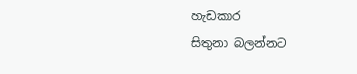හැඩකාර
සිතුනා බලන්නට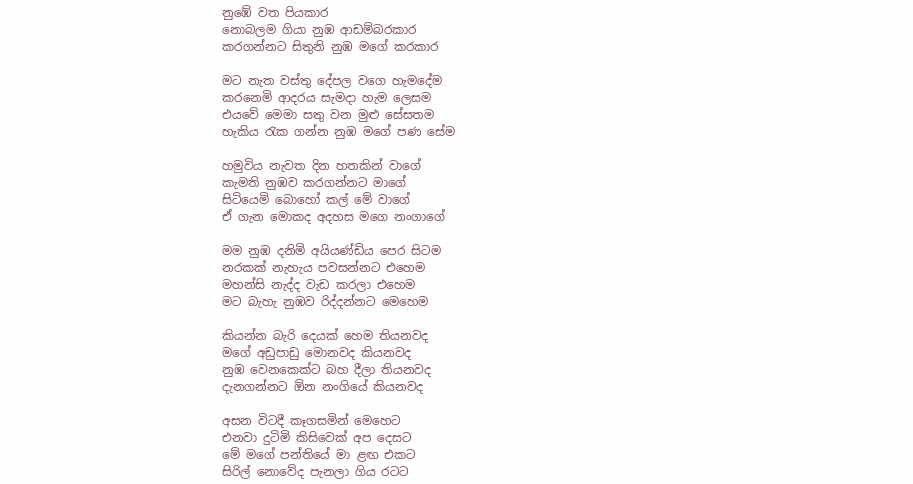නුඹේ වත පියකාර
නොබලම ගියා නුඹ ආඩම්බරකාර
කරගන්නට සිතුනි නුඹ මගේ කරකාර

මට නැත වස්තු දේපල වගෙ හැමදේම
කරනෙමි ආදරය සැමදා හැම ලෙසම
එයවේ මෙමා සතු වන මුළු සේසතම
හැකිය රැක ගන්න නුඹ මගේ පණ සේම

හමුවිය නැවත දින හතකින් වාගේ
කැමති නුඹව කරගන්නට මාගේ
සිටියෙමි බොහෝ කල් මේ වාගේ
ඒ ගැන මොකද අදහස මගෙ නංගාගේ

මම නුඹ දනිමි අයියණ්ඩිය පෙර සිටම
නරකක් නැහැය පවසන්නට එහෙම
මහන්සි නැද්ද වැඩ කරලා එහෙම
මට බැහැ නුඹව රිද්දන්නට මෙහෙම

කියන්න බැරි දෙයක් හෙම තියනවද
මගේ අඩුපාඩු මොනවද කියනවද
නුඹ වෙනකෙක්ට බහ දීලා තියනවද
දැනගන්නට ඕන නංගියේ කියනවද

අසන විටදී කෑගසමින් මෙහෙට
එනවා දුටිමි කිසිවෙක් අප දෙසට
මේ මගේ පන්තියේ මා ළඟ එකට
සිරිල් නොවේද පැනලා ගිය රටට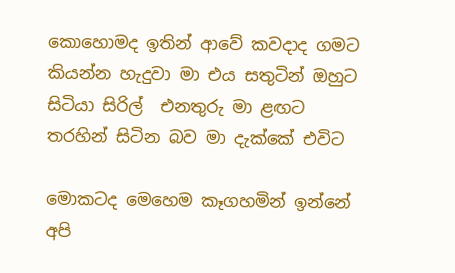කොහොමද ඉතින් ආවේ කවදාද ගමට
කියන්න හැදුවා මා එය සතුටින් ඔහුට
සිටියා සිරිල්  එනතුරු මා ළඟට
තරහින් සිටින බව මා දැක්කේ එවිට

මොකටද මෙහෙම කෑගහමින් ඉන්නේ
අපි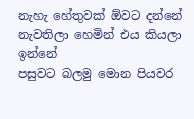නැහැ හේතුවක් ඕවට දන්නේ
නැවතිලා හෙමින් එය කියලා ඉන්නේ
පසුවට බලමු මොන පියවර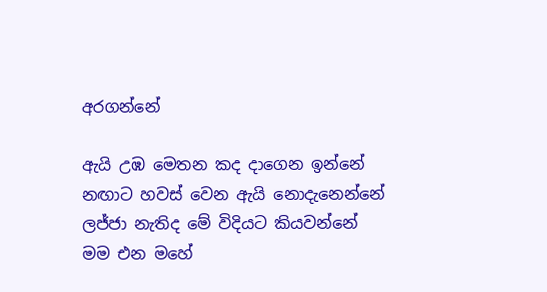අරගන්නේ

ඇයි උඹ මෙතන කද දාගෙන ඉන්නේ
නඟාට හවස් වෙන ඇයි නොදැනෙන්නේ
ලජ්ජා නැතිද මේ විදියට කියවන්නේ
මම එන මහේ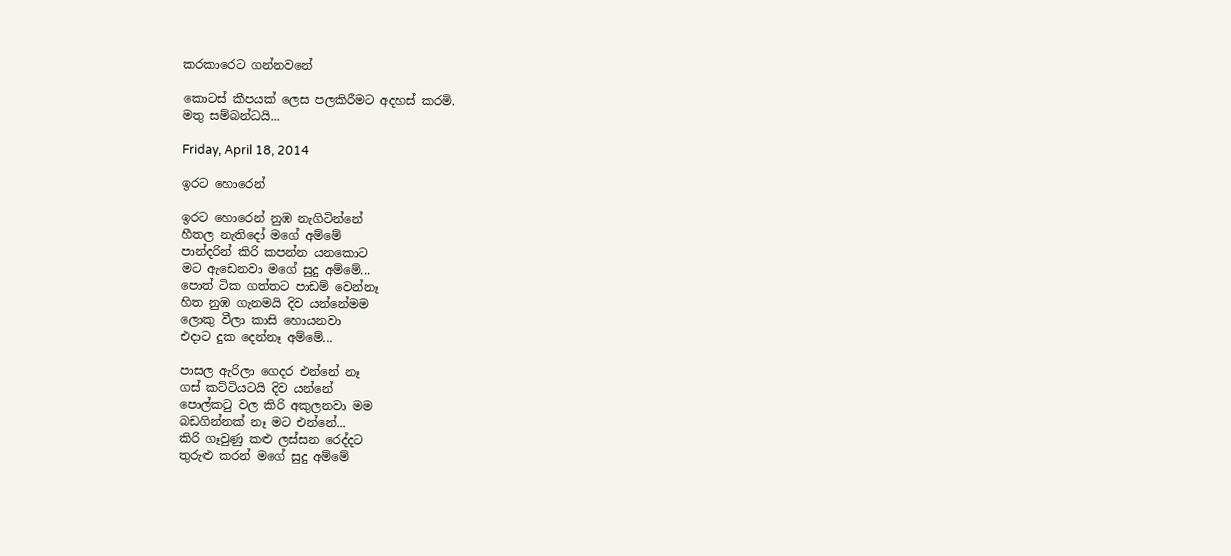කරකාරෙට ගන්නවනේ

කොටස් කීපයක් ලෙස පලකිරීමට අදහස් කරමි.
මතු සම්බන්ධයි...

Friday, April 18, 2014

ඉරට හොරෙන්

ඉරට හොරෙන් නුඹ නැගිටින්නේ
හීතල නැතිදෝ මගේ අම්මේ
පාන්දරින් කිරි කපන්න යනකොට
මට ඇඩෙනවා මගේ සුදු අම්මේ...
පොත් ටික ගත්තට පාඩම් වෙන්නෑ
හිත නුඹ ගැනමයි දිව යන්නේමම
ලොකු වීලා කාසි හොයනවා
එදාට දුක දෙන්නෑ අම්මේ...

පාසල ඇරිලා ගෙදර එන්නේ නෑ
ගස් කට්ටියටයි දිව යන්නේ
පොල්කටු වල කිරි අකුලනවා මම
බඩගින්නක් නෑ මට එන්නේ...
කිරි ගෑවුණු කළු ලස්සන රෙද්දට
තුරුළු කරන් මගේ සුදු අම්මේ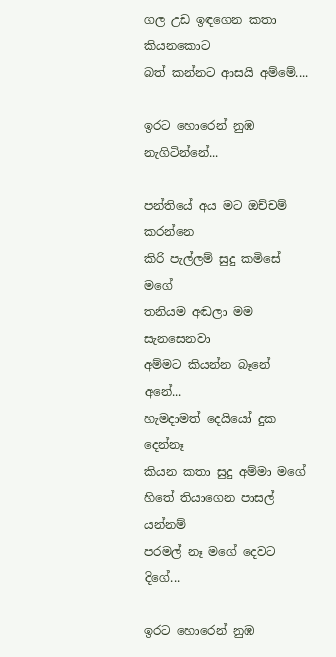ගල උඩ ඉඳගෙන කතා කියනකොට
බත් කන්නට ආසයි අම්මේ....

ඉරට හොරෙන් නුඹ නැගිටින්නේ...

පන්තියේ අය මට ඔච්චම් කරන්නෙ
කිරි පැල්ලම් සුදු කමිසේ මගේ
තනියම අඬලා මම සැනසෙනවා
අම්මට කියන්න බෑනේ අනේ...
හැමදාමත් දෙයියෝ දුක දෙන්නෑ
කියන කතා සුදු අම්මා මගේ
හිතේ තියාගෙන පාසල් යන්නම්
පරමල් නෑ මගේ දෙවට දිගේ...

ඉරට හොරෙන් නුඹ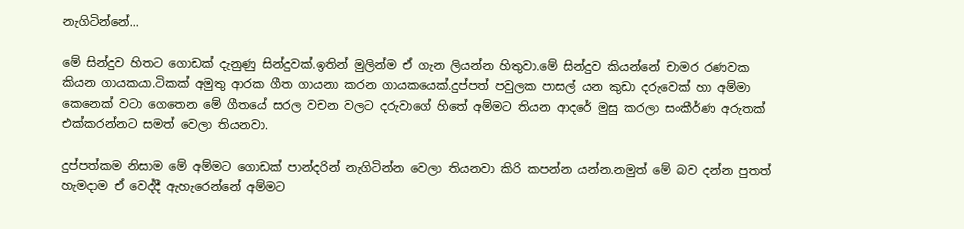නැගිටින්නේ...

මේ සින්දුව හිතට ගොඩක් දැනුණු සින්දුවක්.ඉතින් මුලින්ම ඒ ගැන ලියන්න හිතුවා.මේ සින්දුව කියන්නේ චාමර රණවක කියන ගායකයා.ටිකක් අමුතු ආරක ගීත ගායනා කරන ගායකයෙක්.දුප්පත් පවුලක පාසල් යන කුඩා දරුවෙක් හා අම්මා කෙනෙක් වටා ගෙතෙන මේ ගීතයේ සරල වචන වලට දරුවාගේ හිතේ අම්මට තියන ආදරේ මුසු කරලා සංකීර්ණ අරුතක් එක්කරන්නට සමත් වෙලා තියනවා.

දුප්පත්කම නිසාම මේ අම්මට ගොඩක් පාන්දරින් නැගිටින්න වෙලා තියනවා කිරි කපන්න යන්න.නමුත් මේ බව දන්න පුතත් හැමදාම ඒ වෙද්දී ඇහැරෙන්නේ අම්මට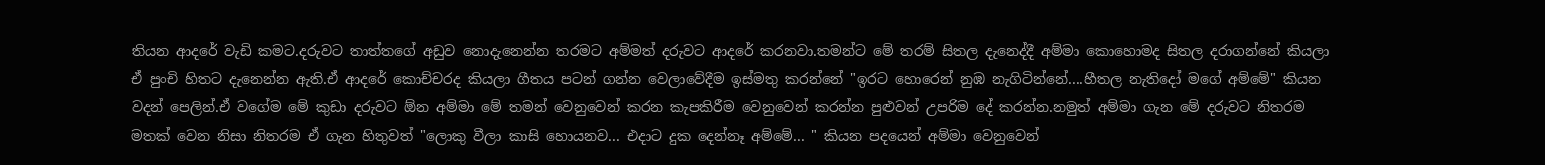තියන ආදරේ වැඩි කමට.දරුවට තාත්තගේ අඩුව නොදැනෙන්න තරමට අම්මත් දරුවට ආදරේ කරනවා.තමන්ට මේ තරම් සිතල දැනෙද්දී අම්මා කොහොමද සිතල දරාගන්නේ කියලා ඒ පුංචි හිතට දැනෙන්න ඇති.ඒ ආදරේ කොච්චරද කියලා ගීතය පටන් ගන්න වෙලාවේදීම ඉස්මතු කරන්නේ "ඉරට හොරෙන් නුඹ නැගිටින්නේ....හීතල නැතිදෝ මගේ අම්මේ" කියන වදන් පෙලින්.ඒ වගේම මේ කුඩා දරුවට ඕන අම්මා මේ තමන් වෙනුවෙන් කරන කැපකිරීම වෙනුවෙන් කරන්න පුළුවන් උපරිම දේ කරන්න.නමුත් අම්මා ගැන මේ දරුවට නිතරම මතක් වෙන නිසා නිතරම ඒ ගැන හිතුවත් "ලොකු වීලා කාසි හොයනව... එදාට දුක දෙන්නෑ අම්මේ... " කියන පදයෙන් අම්මා වෙනුවෙන්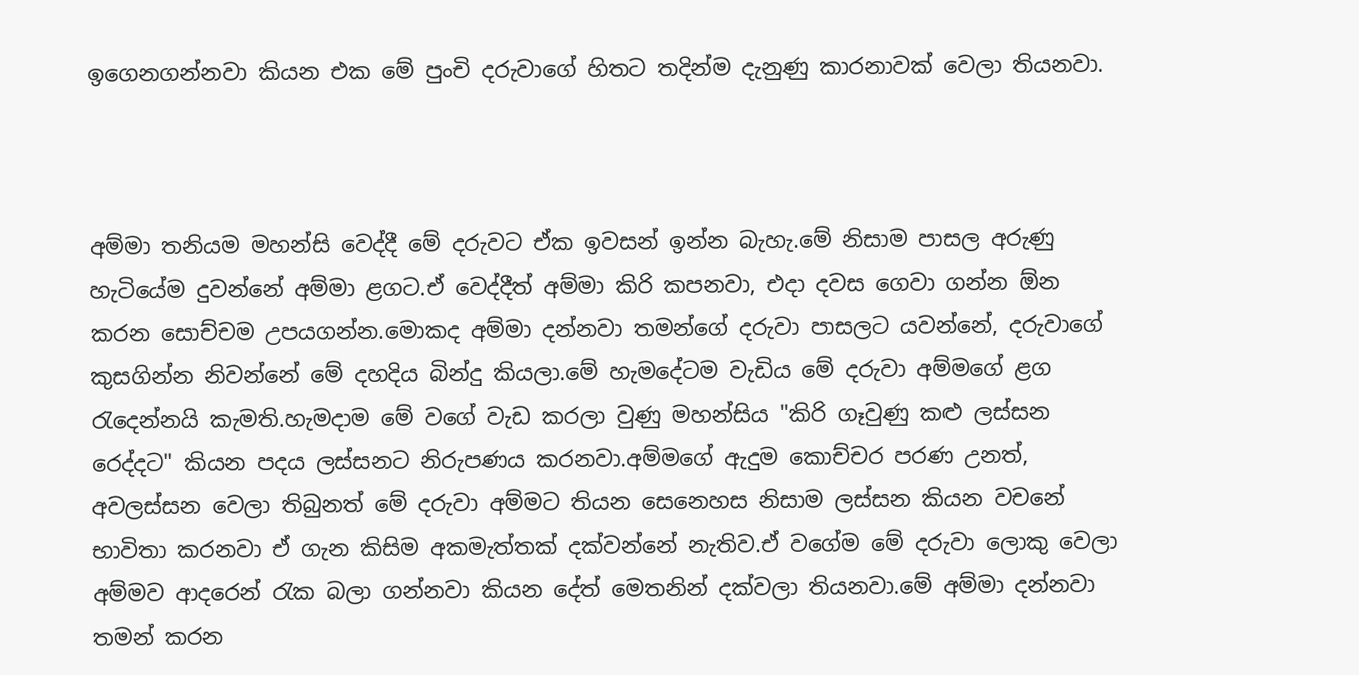ඉගෙනගන්නවා කියන එක මේ පුංචි දරුවාගේ හිතට තදින්ම දැනුණු කාරනාවක් වෙලා තියනවා.



අම්මා තනියම මහන්සි වෙද්දී මේ දරුවට ඒක ඉවසන් ඉන්න බැහැ.මේ නිසාම පාසල අරුණු හැටියේම දුවන්නේ අම්මා ළගට.ඒ වෙද්දීත් අම්මා කිරි කපනවා, එදා දවස ගෙවා ගන්න ඕන කරන සොච්චම උපයගන්න.මොකද අම්මා දන්නවා තමන්ගේ දරුවා පාසලට යවන්නේ, දරුවාගේ කුසගින්න නිවන්නේ මේ දහදිය බින්දු කියලා.මේ හැමදේටම වැඩිය මේ දරුවා අම්මගේ ළග රැදෙන්නයි කැමති.හැමදාම මේ වගේ වැඩ කරලා වුණු මහන්සිය "කිරි ගෑවුණු කළු ලස්සන රෙද්දට" කියන පදය ලස්සනට නිරුපණය කරනවා.අම්මගේ ඇදුම කොච්චර පරණ උනත්, අවලස්සන වෙලා තිබුනත් මේ දරුවා අම්මට තියන සෙනෙහස නිසාම ලස්සන කියන වචනේ භාවිතා කරනවා ඒ ගැන කිසිම අකමැත්තක් දක්වන්නේ නැතිව.ඒ වගේම මේ දරුවා ලොකු වෙලා අම්මව ආදරෙන් රැක බලා ගන්නවා කියන දේත් මෙතනින් දක්වලා තියනවා.මේ අම්මා දන්නවා තමන් කරන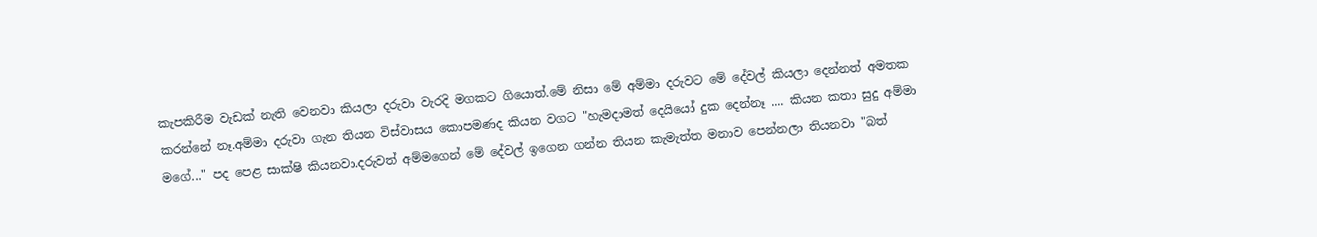කැපකිරීම වැඩක් නැති වෙනවා කියලා දරුවා වැරදි මගකට ගියොත්.මේ නිසා මේ අම්මා දරුවට මේ දේවල් කියලා දෙන්නත් අමතක කරන්නේ නෑ.අම්මා දරුවා ගැන තියන විස්වාසය කොපමණද කියන වගට "හැමදාමත් දෙයියෝ දුක දෙන්නෑ .... කියන කතා සුදු අම්මා මගේ..." පද පෙළ සාක්ෂි කියනවා.දරුවත් අම්මගෙන් මේ දේවල් ඉගෙන ගන්න තියන කැමැත්ත මනාව පෙන්නලා තියනවා "බත්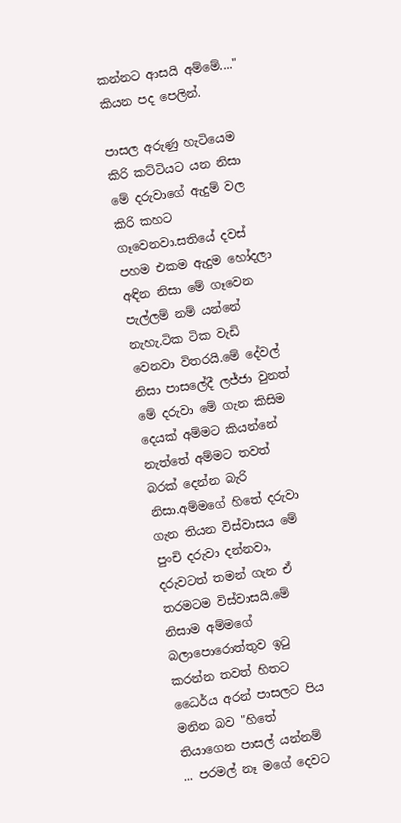කන්නට ආසයි අම්මේ...." කියන පද පෙලින්.

පාසල අරුණු හැටියෙම කිරි කට්ටියට යන නිසා මේ දරුවාගේ ඇදුම් වල කිරි කහට ගෑවෙනවා.සතියේ දවස් පහම එකම ඇදුම හෝදලා අඳින නිසා මේ ගෑවෙන පැල්ලම් නම් යන්නේ නැහැ.ටික ටික වැඩි වෙනවා විතරයි.මේ දේවල් නිසා පාසලේදී ලජ්ජා වුනත් මේ දරුවා මේ ගැන කිසිම දෙයක් අම්මට කියන්නේ නැත්තේ අම්මට තවත් බරක් දෙන්න බැරි නිසා.අම්මගේ හිතේ දරුවා ගැන තියන විස්වාසය මේ පුංචි දරුවා දන්නවා, දරුවටත් තමන් ගැන ඒ තරමටම විස්වාසයි.මේ නිසාම අම්මගේ බලාපොරොත්තුව ඉටු කරන්න තවත් හිතට ධෛර්ය අරන් පාසලට පිය මනින බව "හිතේ තියාගෙන පාසල් යන්නම් ... පරමල් නෑ මගේ දෙවට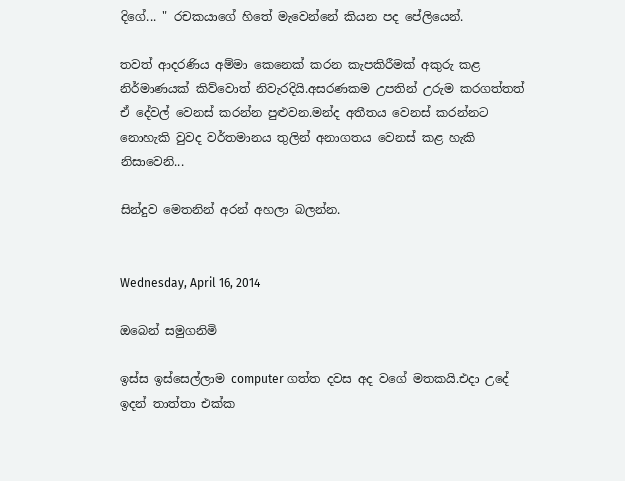දිගේ... " රචකයාගේ හිතේ මැවෙන්නේ කියන පද පේලියෙන්.

තවත් ආදරණිය අම්මා කෙනෙක් කරන කැපකිරීමක් අකුරු කළ නිර්මාණයක් කිව්වොත් නිවැරදියි.අසරණකම උපතින් උරුම කරගත්තත් ඒ දේවල් වෙනස් කරන්න පුළුවන.මන්ද අතීතය වෙනස් කරන්නට නොහැකි වුවද වර්තමානය තුලින් අනාගතය වෙනස් කළ හැකි නිසාවෙනි...

සින්දුව මෙතනින් අරන් අහලා බලන්න.


Wednesday, April 16, 2014

ඔබෙන් සමුගනිමි

ඉස්ස ඉස්සෙල්ලාම computer ගත්ත දවස අද වගේ මතකයි.එදා උදේ ඉදන් තාත්තා එක්ක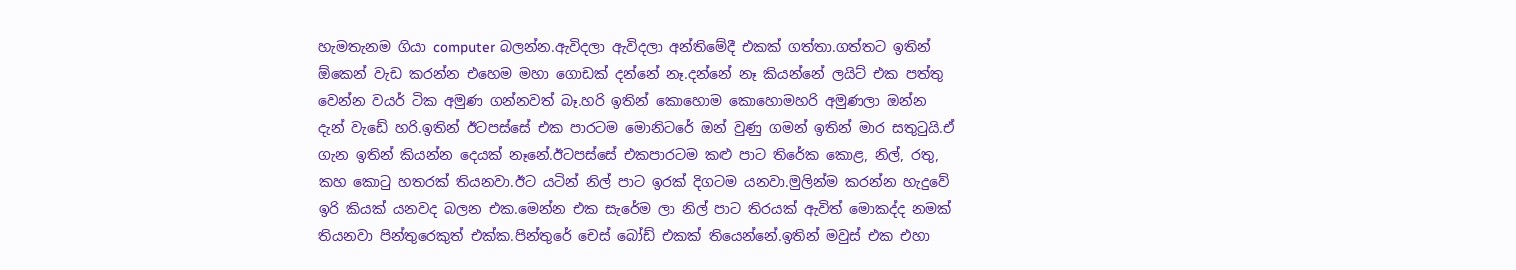හැමතැනම ගියා computer බලන්න.ඇවිදලා ඇවිදලා අන්තිමේදී එකක් ගත්තා.ගත්තට ඉතින් ඕකෙන් වැඩ කරන්න එහෙම මහා ගොඩක් දන්නේ නෑ.දන්නේ නෑ කියන්නේ ලයිට් එක පත්තු වෙන්න වයර් ටික අමුණ ගන්නවත් බෑ.හරි ඉතින් කොහොම කොහොමහරි අමුණලා ඔන්න දැන් වැඩේ හරි.ඉතින් ඊටපස්සේ එක පාරටම මොනිටරේ ඔන් වුණු ගමන් ඉතින් මාර සතුටුයි.ඒ ගැන ඉතින් කියන්න දෙයක් නෑනේ.ඊටපස්සේ එකපාරටම කළු පාට තිරේක කොළ, නිල්, රතු, කහ කොටු හතරක් තියනවා.ඊට යටින් නිල් පාට ඉරක් දිගටම යනවා.මුලින්ම කරන්න හැදුවේ ඉරි කියක් යනවද බලන එක.මෙන්න එක සැරේම ලා නිල් පාට තිරයක් ඇවිත් මොකද්ද නමක් තියනවා පින්තුරෙකුත් එක්ක.පින්තුරේ චෙස් බෝඩ් එකක් තියෙන්නේ.ඉතින් මවුස් එක එහා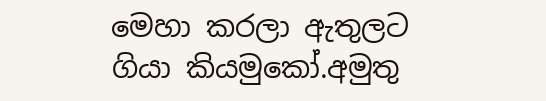මෙහා කරලා ඇතුලට ගියා කියමුකෝ.අමුතු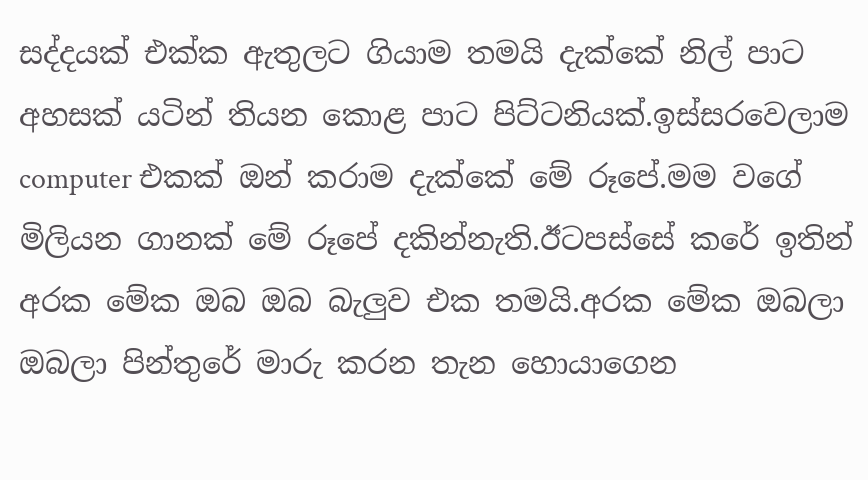සද්දයක් එක්ක ඇතුලට ගියාම තමයි දැක්කේ නිල් පාට අහසක් යටින් තියන කොළ පාට පිට්ටනියක්.ඉස්සරවෙලාම computer එකක් ඔන් කරාම දැක්කේ මේ රූපේ.මම වගේ මිලියන ගානක් මේ රූපේ දකින්නැති.ඊටපස්සේ කරේ ඉතින් අරක මේක ඔබ ඔබ බැලුව එක තමයි.අරක මේක ඔබලා ඔබලා පින්තුරේ මාරු කරන තැන හොයාගෙන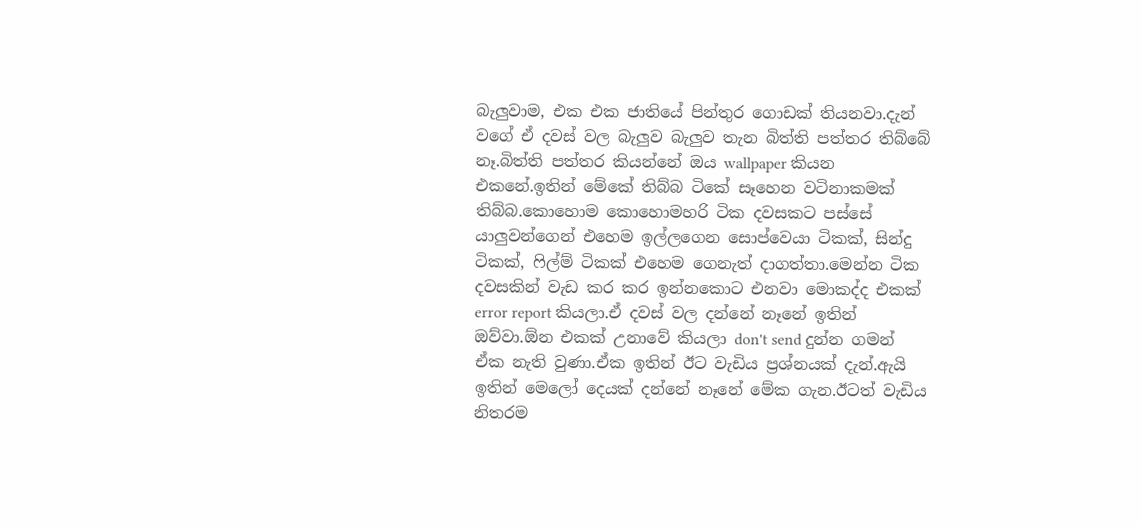බැලුවාම, එක එක ජාතියේ පින්තුර ගොඩක් තියනවා.දැන් වගේ ඒ දවස් වල බැලුව බැලුව තැන බිත්ති පත්තර තිබ්බේ නෑ.බිත්ති පත්තර කියන්නේ ඔය wallpaper කියන එකනේ.ඉතින් මේකේ තිබ්බ ටිකේ සෑහෙන වටිනාකමක් තිබ්බ.කොහොම කොහොමහරි ටික දවසකට පස්සේ යාලුවන්ගෙන් එහෙම ඉල්ලගෙන සොප්වෙයා ටිකක්, සින්දු ටිකක්, ෆිල්ම් ටිකක් එහෙම ගෙනැත් දාගත්තා.මෙන්න ටික දවසකින් වැඩ කර කර ඉන්නකොට එනවා මොකද්ද එකක් error report කියලා.ඒ දවස් වල දන්නේ නෑනේ ඉතින් ඔව්වා.ඕන එකක් උනාවේ කියලා don't send දුන්න ගමන් ඒක නැති වුණා.ඒක ඉතින් ඊට වැඩිය ප්‍රශ්නයක් දැන්.ඇයි ඉතින් මෙලෝ දෙයක් දන්නේ නෑනේ මේක ගැන.ඊටත් වැඩිය නිතරම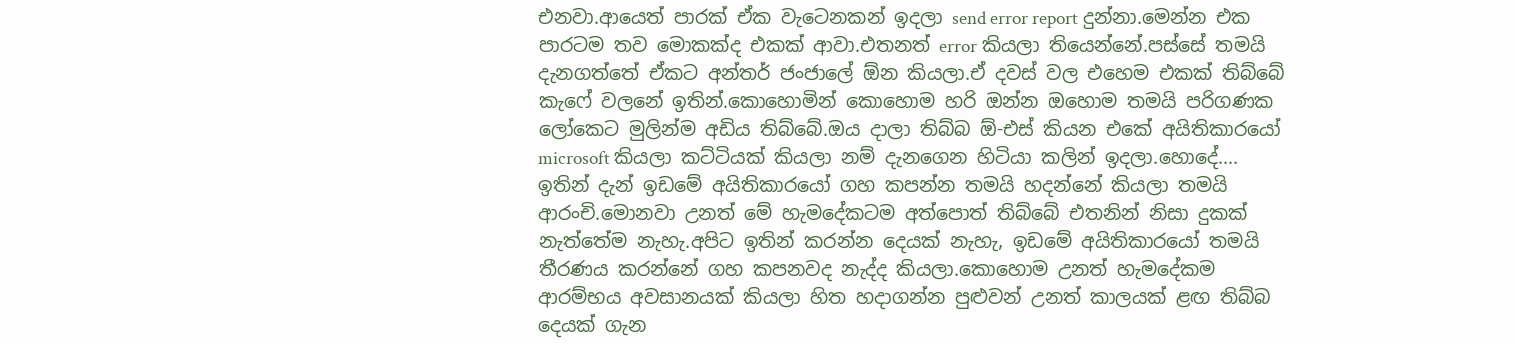එනවා.ආයෙත් පාරක් ඒක වැටෙනකන් ඉදලා send error report දුන්නා.මෙන්න එක පාරටම තව මොකක්ද එකක් ආවා.එතනත් error කියලා තියෙන්නේ.පස්සේ තමයි දැනගත්තේ ඒකට අන්තර් ජංජාලේ ඕන කියලා.ඒ දවස් වල එහෙම එකක් තිබ්බේ කැෆේ වලනේ ඉතින්.කොහොමින් කොහොම හරි ඔන්න ඔහොම තමයි පරිගණක ලෝකෙට මුලින්ම අඩිය තිබ්බේ.ඔය දාලා තිබ්බ ඕ-එස් කියන එකේ අයිතිකාරයෝ microsoft කියලා කට්ටියක් කියලා නම් දැනගෙන හිටියා කලින් ඉදලා.හොදේ.... ඉතින් දැන් ඉඩමේ අයිතිකාරයෝ ගහ කපන්න තමයි හදන්නේ කියලා තමයි ආරංචි.මොනවා උනත් මේ හැමදේකටම අත්පොත් තිබ්බේ එතනින් නිසා දුකක් නැත්තේම නැහැ.අපිට ඉතින් කරන්න දෙයක් නැහැ, ඉඩමේ අයිතිකාරයෝ තමයි තීරණය කරන්නේ ගහ කපනවද නැද්ද කියලා.කොහොම උනත් හැමදේකම ආරම්භය අවසානයක් කියලා හිත හදාගන්න පුළුවන් උනත් කාලයක් ළඟ තිබ්බ දෙයක් ගැන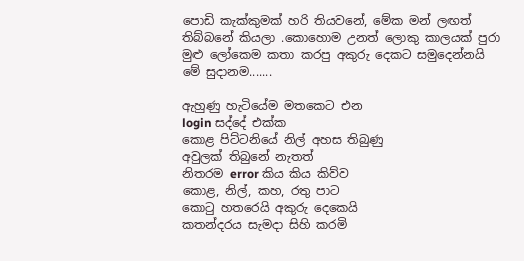පොඩි කැක්කුමක් හරි තියවනේ, මේක මන් ලඟත් තිබ්බනේ කියලා .කොහොම උනත් ලොකු කාලයක් පුරා මුළු ලෝකෙම කතා කරපු අකුරු දෙකට සමුදෙන්නයි මේ සුදානම.......

ඇහුණු හැටියේම මතකෙට එන
login සද්දේ එක්ක
කොළ පිට්ටනියේ නිල් අහස තිබුණු
අවුලක් තිබුනේ නැතත්
නිතරම error කිය කිය කිව්ව
කොළ, නිල්, කහ, රතු පාට
කොටු හතරෙයි අකුරු දෙකෙයි
කතන්දරය සැමදා සිහි කරමි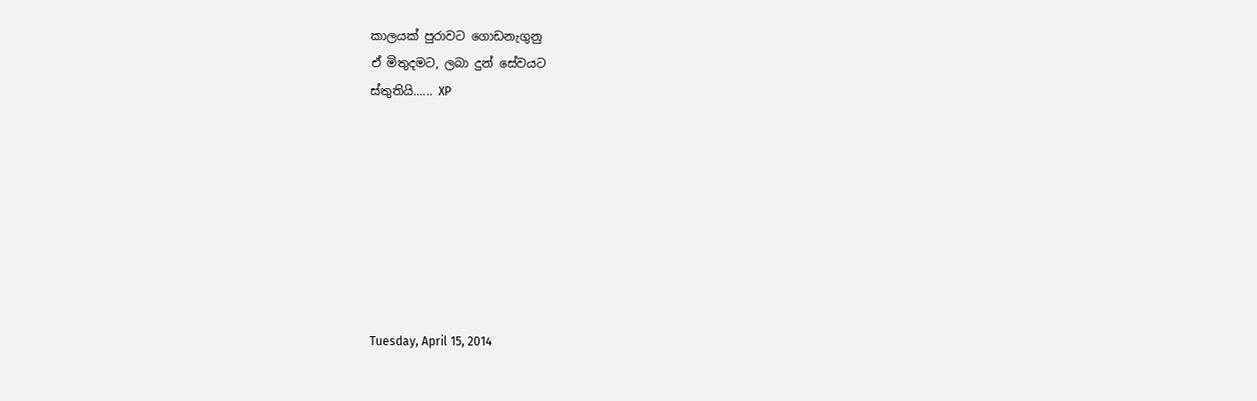කාලයක් පුරාවට ගොඩනැගුනු
ඒ මිතුදමට, ලබා දුන් සේවයට
ස්තුතියි...... XP








Tuesday, April 15, 2014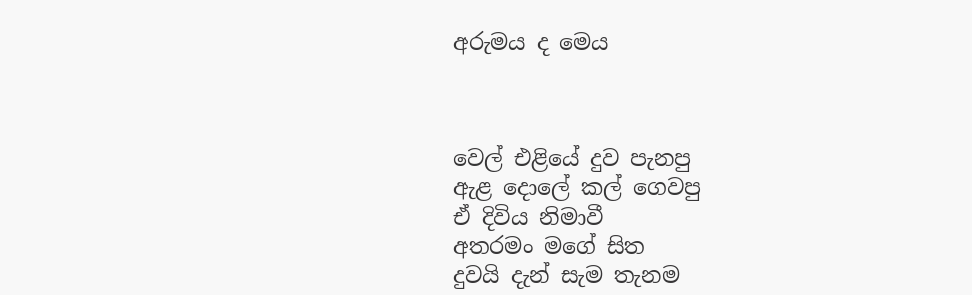අරුමය ද මෙය



වෙල් එළියේ දුව පැනපු
ඇළ දොලේ කල් ගෙවපු
ඒ දිවිය නිමාවී
අතරමං මගේ සිත
දුවයි දැන් සැම තැනම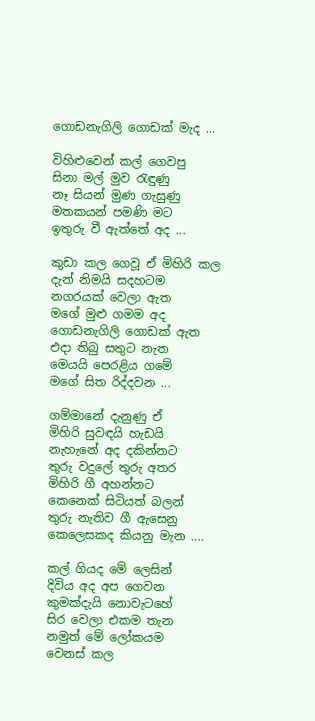ගොඩනැගිලි ගොඩක් මැද ...

විහිළුවෙන් කල් ගෙවපු
සිනා මල් මුව රැඳුණු
නෑ සියන් මුණ ගැසුණු
මතකයන් පමණි මට
ඉතුරු වී ඇත්තේ අද ...

කුඩා කල ගෙවූ ඒ මිහිරි කල
දැන් නිමයි සදහටම
නගරයක් වෙලා ඇත
මගේ මුළු ගමම අද
ගොඩනැගිලි ගොඩක් ඇත
එදා තිබු සතුට නැත
මෙයයි පෙරළිය ගමේ
මගේ සිත රිද්දවන ...

ගම්මානේ දැනුණු ඒ
මිහිරි සුවඳයි හැඩයි
නැහැනේ අද දකින්නට
තුරු වදුලේ තුරු අතර
මිහිරි ගී අහන්නට
කෙනෙක් සිටියත් බලන්
තුරු නැතිව ගී ඇසෙනු
කෙලෙසකද කියනු මැන ....

කල් ගියද මේ ලෙසින්
දිවිය අද අප ගෙවන
කුමක්දැයි නොවැටහේ
සිර වෙලා එකම තැන
නමුත් මේ ලෝකයම
වෙනස් කල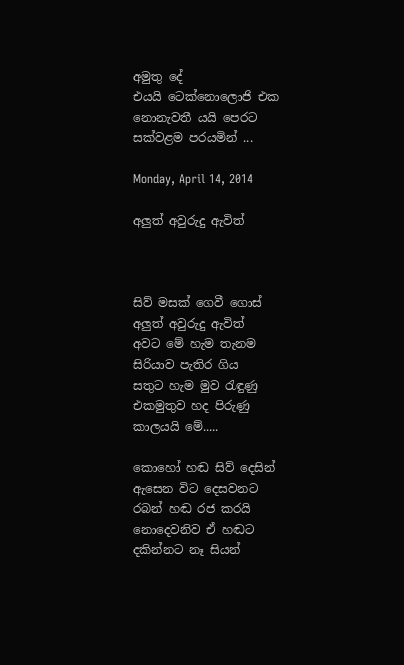අමුතු දේ
එයයි ටෙක්නොලොජි එක
නොනැවතී යයි පෙරට
සක්වළම පරයමින් ...

Monday, April 14, 2014

අලුත් අවුරුදු ඇවිත්



සිව් මසක් ගෙවී ගොස්
අලුත් අවුරුදු ඇවිත්
අවට මේ හැම තැනම
සිරියාව පැතිර ගිය
සතුට හැම මුව රැඳුණු
එකමුතුව හද පිරුණු
කාලයයි මේ.....

කොහෝ හඬ සිව් දෙසින්
ඇසෙන විට දෙසවනට
රබන් හඬ රජ කරයි
නොදෙවනිව ඒ හඬට
දකින්නට නෑ සියන්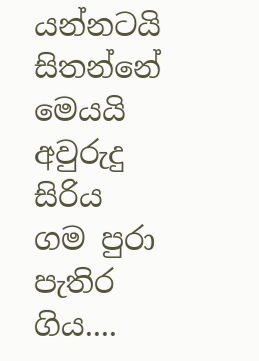යන්නටයි සිතන්නේ
මෙයයි අවුරුදු සිරිය
ගම පුරා පැතිර ගිය....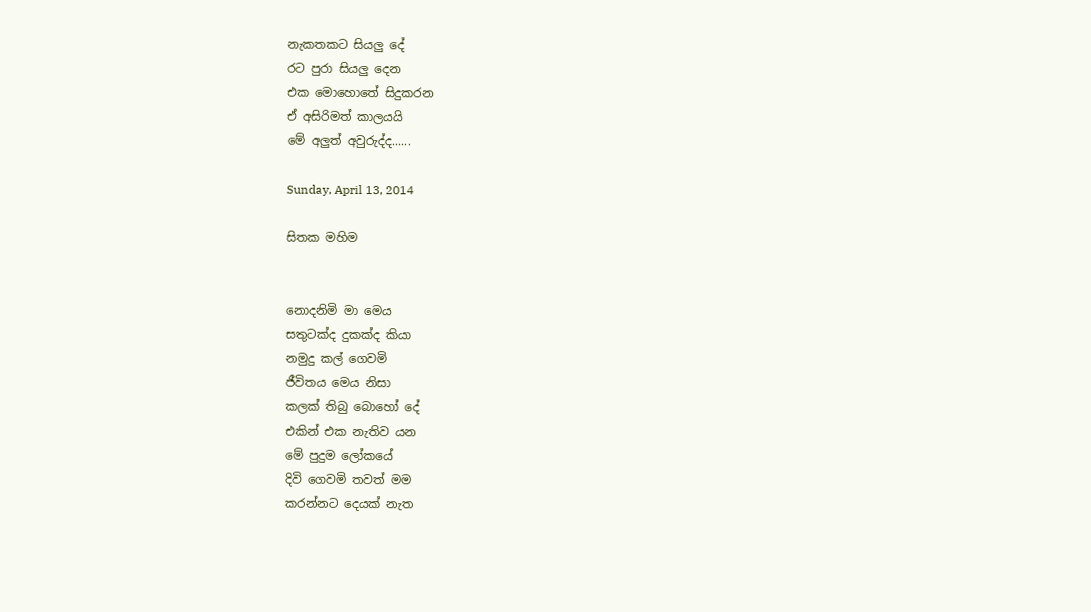නැකතකට සියලු දේ
රට පුරා සියලු දෙන
එක මොහොතේ සිදුකරන
ඒ අසිරිමත් කාලයයි
මේ අලුත් අවුරුද්ද......

Sunday, April 13, 2014

සිතක මහිම


නොදනිමි මා මෙය
සතුටක්ද දුකක්ද කියා
නමුදු කල් ගෙවමි
ජීවිතය මෙය නිසා
කලක් තිබු බොහෝ දේ
එකින් එක නැතිව යන
මේ පුදුම ලෝකයේ
දිවි ගෙවමි තවත් මම
කරන්නට දෙයක් නැත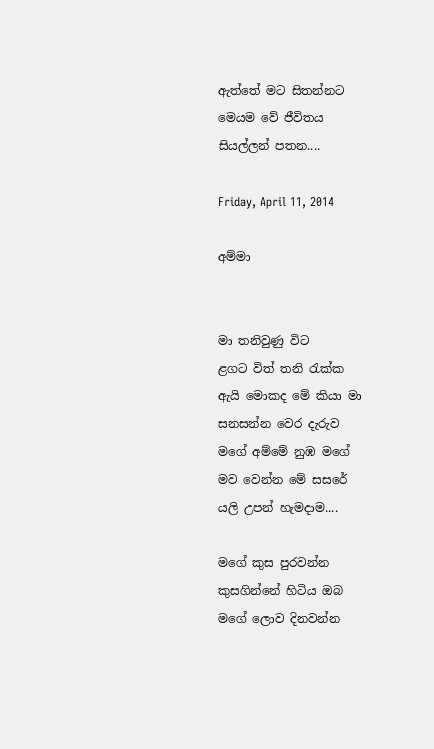ඇත්තේ මට සිතන්නට
මෙයම වේ ජීවිතය
සියල්ලන් පතන....

Friday, April 11, 2014

අම්මා


මා තනිවුණු විට
ළගට විත් තනි රැක්ක
ඇයි මොකද මේ කියා මා
සනසන්න වෙර දැරුව
මගේ අම්මේ නුඹ මගේ
මව වෙන්න මේ සසරේ
යලි උපන් හැමදාම....

මගේ කුස පුරවන්න
කුසගින්නේ හිටිය ඔබ
මගේ ලොව දිනවන්න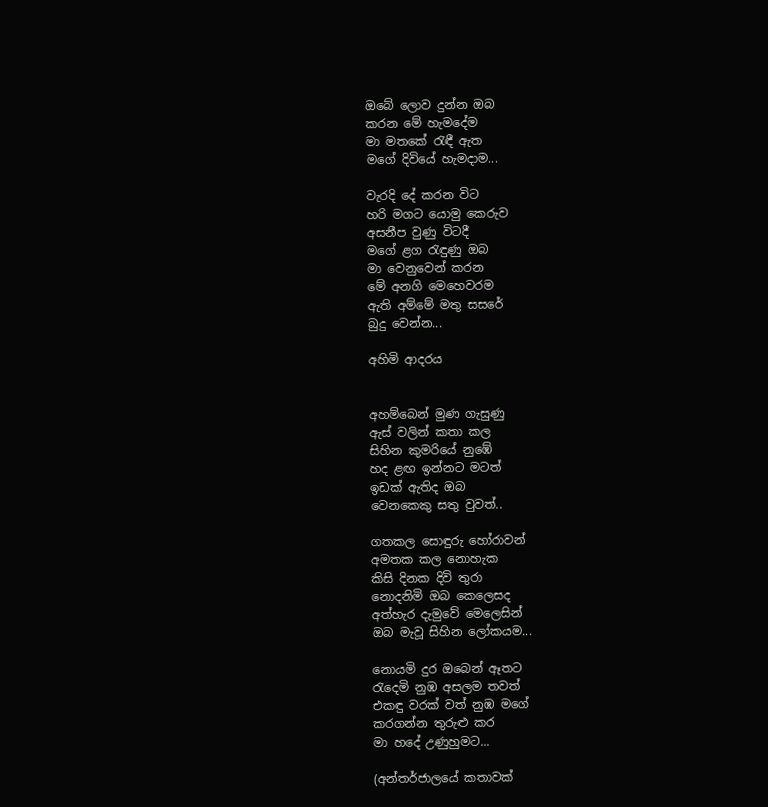ඔබේ ලොව දුන්න ඔබ
කරන මේ හැමදේම
මා මතකේ රැඳී ඇත
මගේ දිවියේ හැමදාම...

වැරදි දේ කරන විට
හරි මගට යොමු කෙරුව
අසනීප වුණු විටදී
මගේ ළග රැඳුණු ඔබ
මා වෙනුවෙන් කරන
මේ අනගි මෙහෙවරම
ඇති අම්මේ මතු සසරේ
බුදු වෙන්න...

අහිමි ආදරය


අහම්බෙන් මුණ ගැසුණු
ඇස් වලින් කතා කල
සිහින කුමරියේ නුඹේ
හද ළඟ ඉන්නට මටත්
ඉඩක් ඇතිද ඔබ
වෙනකෙකු සතු වුවත්..

ගතකල සොඳුරු හෝරාවන්
අමතක කල නොහැක
කිසි දිනක දිවි තුරා
නොදනිමි ඔබ කෙලෙසද
අත්හැර දැමුවේ මෙලෙසින්
ඔබ මැවූ සිහින ලෝකයම...

නොයමි දුර ඔබෙන් ඈතට
රැදෙමි නුඹ අසලම තවත්
එකඳු වරක් වත් නුඹ මගේ
කරගන්න තුරුළු කර
මා හදේ උණුහුමට...

(අන්තර්ජාලයේ කතාවක්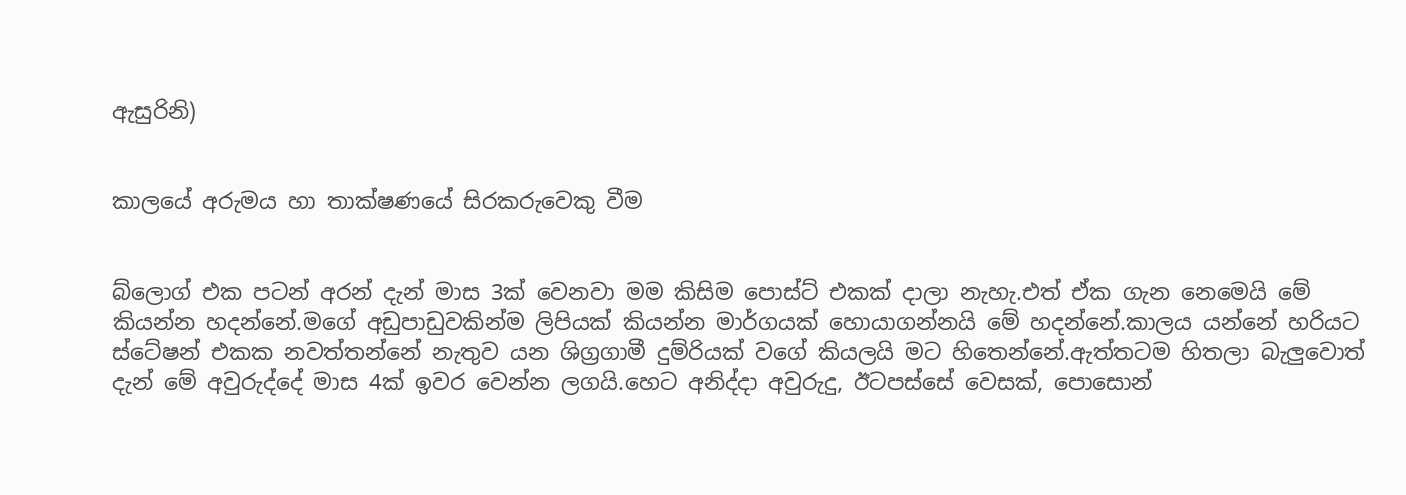ඇසුරිනි)


කාලයේ අරුමය හා තාක්ෂණයේ සිරකරුවෙකු වීම


බ්ලොග් එක පටන් අරන් දැන් මාස 3ක් වෙනවා මම කිසිම පොස්ට් එකක් දාලා නැහැ.එත් ඒක ගැන නෙමෙයි මේ කියන්න හදන්නේ.මගේ අඩුපාඩුවකින්ම ලිපියක් කියන්න මාර්ගයක් හොයාගන්නයි මේ හදන්නේ.කාලය යන්නේ හරියට ස්ටේෂන් එකක නවත්තන්නේ නැතුව යන ශිග්‍රගාමී දුම්රියක් වගේ කියලයි මට හිතෙන්නේ.ඇත්තටම හිතලා බැලුවොත් දැන් මේ අවුරුද්දේ මාස 4ක් ඉවර වෙන්න ලගයි.හෙට අනිද්දා අවුරුදු, ඊටපස්සේ වෙසක්, පොසොන්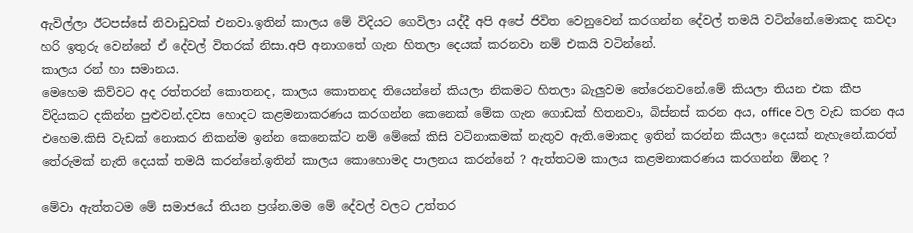ඇවිල්ලා ඊටපස්සේ නිවාඩුවක් එනවා.ඉතින් කාලය මේ විදියට ගෙවිලා යද්දී අපි අපේ ජිවිත වෙනුවෙන් කරගන්න දේවල් තමයි වටින්නේ.මොකද කවදා හරි ඉතුරු වෙන්නේ ඒ දේවල් විතරක් නිසා.අපි අනාගතේ ගැන හිතලා දෙයක් කරනවා නම් එකයි වටින්නේ.
කාලය රන් හා සමානය.
මෙහෙම කිව්වට අද රත්තරන් කොතනද, කාලය කොතනද තියෙන්නේ කියලා නිකමට හිතලා බැලුවම තේරෙනවනේ.මේ කියලා තියන එක කීප විදියකට දකින්න පුළුවන්.දවස හොදට කළමනාකරණය කරගන්න කෙනෙක් මේක ගැන ගොඩක් හිතනවා, බිස්නස් කරන අය, office වල වැඩ කරන අය එහෙම.කිසි වැඩක් නොකර නිකන්ම ඉන්න කෙනෙක්ට නම් මේකේ කිසි වටිනාකමක් නැතුව ඇති.මොකද ඉතින් කරන්න කියලා දෙයක් නැහැනේ.කරත් තේරුමක් නැති දෙයක් තමයි කරන්නේ.ඉතින් කාලය කොහොමද පාලනය කරන්නේ ? ඇත්තටම කාලය කළමනාකරණය කරගන්න ඕනද ?

මේවා ඇත්තටම මේ සමාජයේ තියන ප්‍රශ්න.මම මේ දේවල් වලට උත්තර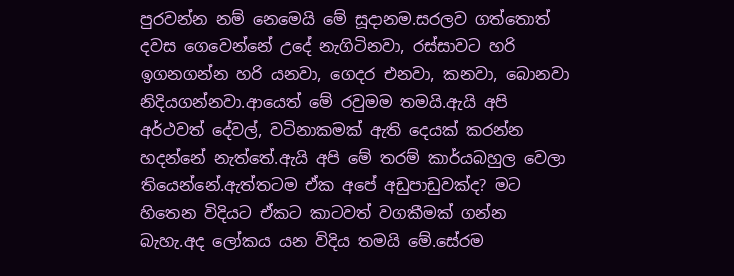පුරවන්න නම් නෙමෙයි මේ සූදානම.සරලව ගත්තොත් දවස ගෙවෙන්නේ උදේ නැගිටිනවා, රස්සාවට හරි ඉගනගන්න හරි යනවා, ගෙදර එනවා, කනවා, බොනවා නිදියගන්නවා.ආයෙත් මේ රවුමම තමයි.ඇයි අපි අර්ථවත් දේවල්, වටිනාකමක් ඇති දෙයක් කරන්න හදන්නේ නැත්තේ.ඇයි අපි මේ තරම් කාර්යබහුල වෙලා තියෙන්නේ.ඇත්තටම ඒක අපේ අඩුපාඩුවක්ද? මට හිතෙන විදියට ඒකට කාටවත් වගකීමක් ගන්න බැහැ.අද ලෝකය යන විදිය තමයි මේ.සේරම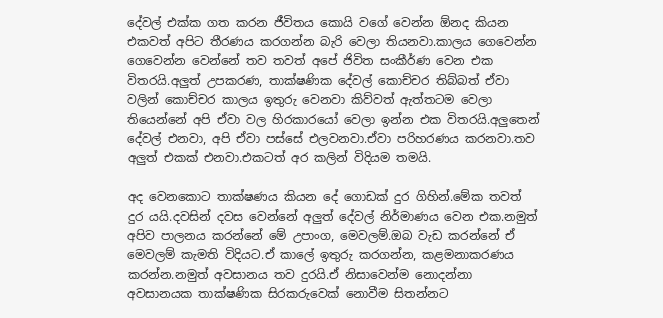දේවල් එක්ක ගත කරන ජීවිතය කොයි වගේ වෙන්න ඕනද කියන එකවත් අපිට තීරණය කරගන්න බැරි වෙලා තියනවා.කාලය ගෙවෙන්න ගෙවෙන්න වෙන්නේ තව තවත් අපේ ජිවිත සංකීර්ණ වෙන එක විතරයි.අලුත් උපකරණ, තාක්ෂණික දේවල් කොච්චර තිබ්බත් ඒවා වලින් කොච්චර කාලය ඉතුරු වෙනවා කිව්වත් ඇත්තටම වෙලා තියෙන්නේ අපි ඒවා වල හිරකාරයෝ වෙලා ඉන්න එක විතරයි.අලුතෙන් දේවල් එනවා, අපි ඒවා පස්සේ එලවනවා.ඒවා පරිහරණය කරනවා.තව අලුත් එකක් එනවා.එකටත් අර කලින් විදියම තමයි.

අද වෙනකොට තාක්ෂණය කියන දේ ගොඩක් දුර ගිහින්.මේක තවත් දුර යයි.දවසින් දවස වෙන්නේ අලුත් දේවල් නිර්මාණය වෙන එක.නමුත් අපිව පාලනය කරන්නේ මේ උපාංග, මෙවලම්.ඔබ වැඩ කරන්නේ ඒ මෙවලම් කැමති විදියට.ඒ කාලේ ඉතුරු කරගන්න, කළමනාකරණය කරන්න.නමුත් අවසානය තව දුරයි.ඒ නිසාවෙන්ම නොදන්නා අවසානයක තාක්ෂණික සිරකරුවෙක් නොවීම සිතන්නට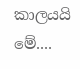කාලයයි මේ....